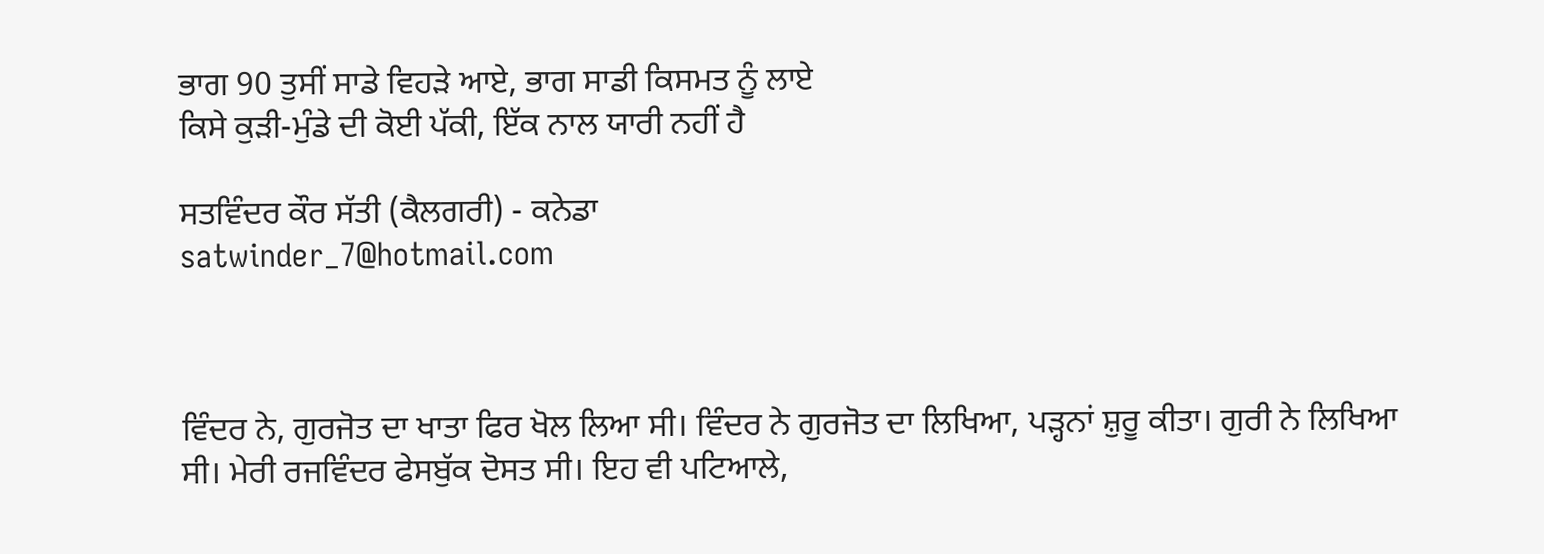ਭਾਗ 90 ਤੁਸੀਂ ਸਾਡੇ ਵਿਹੜੇ ਆਏ, ਭਾਗ ਸਾਡੀ ਕਿਸਮਤ ਨੂੰ ਲਾਏ
ਕਿਸੇ ਕੁੜੀ-ਮੁੰਡੇ ਦੀ ਕੋਈ ਪੱਕੀ, ਇੱਕ ਨਾਲ ਯਾਰੀ ਨਹੀਂ ਹੈ

ਸਤਵਿੰਦਰ ਕੌਰ ਸੱਤੀ (ਕੈਲਗਰੀ) - ਕਨੇਡਾ
satwinder_7@hotmail.com



ਵਿੰਦਰ ਨੇ, ਗੁਰਜੋਤ ਦਾ ਖਾਤਾ ਫਿਰ ਖੋਲ ਲਿਆ ਸੀ। ਵਿੰਦਰ ਨੇ ਗੁਰਜੋਤ ਦਾ ਲਿਖਿਆ, ਪੜ੍ਹਨਾਂ ਸ਼ੁਰੂ ਕੀਤਾ। ਗੁਰੀ ਨੇ ਲਿਖਿਆ ਸੀ। ਮੇਰੀ ਰਜਵਿੰਦਰ ਫੇਸਬੁੱਕ ਦੋਸਤ ਸੀ। ਇਹ ਵੀ ਪਟਿਆਲੇ,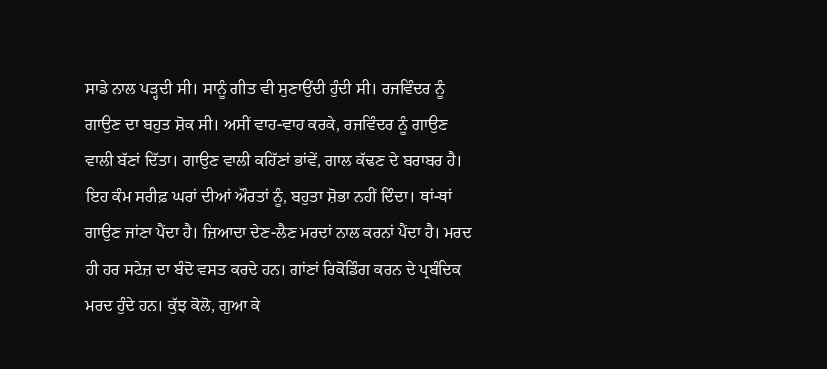ਸਾਡੇ ਨਾਲ ਪੜ੍ਹਦੀ ਸੀ। ਸਾਨੂੰ ਗੀਤ ਵੀ ਸੁਣਾਉਂਦੀ ਹੁੰਦੀ ਸੀ। ਰਜਵਿੰਦਰ ਨੂੰ ਗਾਉਣ ਦਾ ਬਹੁਤ ਸ਼ੋਕ ਸੀ। ਅਸੀਂ ਵਾਹ-ਵਾਹ ਕਰਕੇ, ਰਜਵਿੰਦਰ ਨੂੰ ਗਾਉਣ ਵਾਲੀ ਬੱਣਾਂ ਦਿੱਤਾ। ਗਾਉਣ ਵਾਲੀ ਕਹਿੱਣਾਂ ਭਾਂਵੇਂ, ਗਾਲ ਕੱਢਣ ਦੇ ਬਰਾਬਰ ਹੈ। ਇਹ ਕੰਮ ਸਰੀਫ਼ ਘਰਾਂ ਦੀਆਂ ਔਰਤਾਂ ਨੂੰ, ਬਹੁਤਾ ਸ਼ੋਭਾ ਨਹੀਂ ਦਿੰਦਾ। ਥਾਂ-ਥਾਂ ਗਾਉਣ ਜਾਂਣਾ ਪੈਂਦਾ ਹੈ। ਜ਼ਿਆਦਾ ਦੇਣ-ਲੈਣ ਮਰਦਾਂ ਨਾਲ ਕਰਨਾਂ ਪੈਂਦਾ ਹੈ। ਮਰਦ ਹੀ ਹਰ ਸਟੇਜ਼ ਦਾ ਬੰਦੋ ਵਸਤ ਕਰਦੇ ਹਨ। ਗਾਂਣਾਂ ਰਿਕੋਡਿੰਗ ਕਰਨ ਦੇ ਪ੍ਰਬੰਦਿਕ ਮਰਦ ਹੁੰਦੇ ਹਨ। ਕੁੱਝ ਕੋਲੋ, ਗੁਆ ਕੇ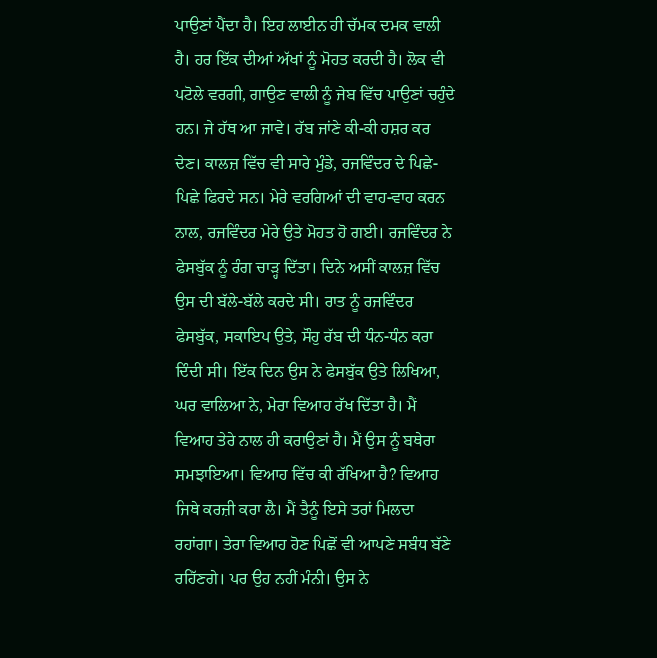ਪਾਉਣਾਂ ਪੈਂਦਾ ਹੈ। ਇਹ ਲਾਈਨ ਹੀ ਚੱਮਕ ਦਮਕ ਵਾਲੀ ਹੈ। ਹਰ ਇੱਕ ਦੀਆਂ ਅੱਖਾਂ ਨੂੰ ਮੋਹਤ ਕਰਦੀ ਹੈ। ਲੋਕ ਵੀ ਪਟੋਲੇ ਵਰਗੀ, ਗਾਉਣ ਵਾਲੀ ਨੂੰ ਜੇਬ ਵਿੱਚ ਪਾਉਣਾਂ ਚਹੁੰਦੇ ਹਨ। ਜੇ ਹੱਥ ਆ ਜਾਵੇ। ਰੱਬ ਜਾਂਣੇ ਕੀ-ਕੀ ਹਸ਼ਰ ਕਰ ਦੇਣ। ਕਾਲਜ਼ ਵਿੱਚ ਵੀ ਸਾਰੇ ਮੁੰਡੇ, ਰਜਵਿੰਦਰ ਦੇ ਪਿਛੇ-ਪਿਛੇ ਫਿਰਦੇ ਸਨ। ਮੇਰੇ ਵਰਗਿਆਂ ਦੀ ਵਾਹ-ਵਾਹ ਕਰਨ ਨਾਲ, ਰਜਵਿੰਦਰ ਮੇਰੇ ਉਤੇ ਮੋਹਤ ਹੋ ਗਈ। ਰਜਵਿੰਦਰ ਨੇ ਫੇਸਬੁੱਕ ਨੂੰ ਰੰਗ ਚਾੜ੍ਹ ਦਿੱਤਾ। ਦਿਨੇ ਅਸੀਂ ਕਾਲਜ਼ ਵਿੱਚ ਉਸ ਦੀ ਬੱਲੇ-ਬੱਲੇ ਕਰਦੇ ਸੀ। ਰਾਤ ਨੂੰ ਰਜਵਿੰਦਰ ਫੇਸਬੁੱਕ, ਸਕਾਇਪ ਉਤੇ, ਸੌਹੁ ਰੱਬ ਦੀ ਧੰਨ-ਧੰਨ ਕਰਾ ਦਿੰਦੀ ਸੀ। ਇੱਕ ਦਿਨ ਉਸ ਨੇ ਫੇਸਬੁੱਕ ਉਤੇ ਲਿਖਿਆ, ਘਰ ਵਾਲਿਆ ਨੇ, ਮੇਰਾ ਵਿਆਹ ਰੱਖ ਦਿੱਤਾ ਹੈ। ਮੈਂ ਵਿਆਹ ਤੇਰੇ ਨਾਲ ਹੀ ਕਰਾਉਣਾਂ ਹੈ। ਮੈਂ ਉਸ ਨੂੰ ਬਥੇਰਾ ਸਮਝਾਇਆ। ਵਿਆਹ ਵਿੱਚ ਕੀ ਰੱਖਿਆ ਹੈ? ਵਿਆਹ ਜਿਥੇ ਕਰਜ਼ੀ ਕਰਾ ਲੈ। ਮੈਂ ਤੈਨੂੰ ਇਸੇ ਤਰਾਂ ਮਿਲਦਾ ਰਹਾਂਗਾ। ਤੇਰਾ ਵਿਆਹ ਹੋਣ ਪਿਛੋਂ ਵੀ ਆਪਣੇ ਸਬੰਧ ਬੱਣੇ ਰਹਿੱਣਗੇ। ਪਰ ਉਹ ਨਹੀਂ ਮੰਨੀ। ਉਸ ਨੇ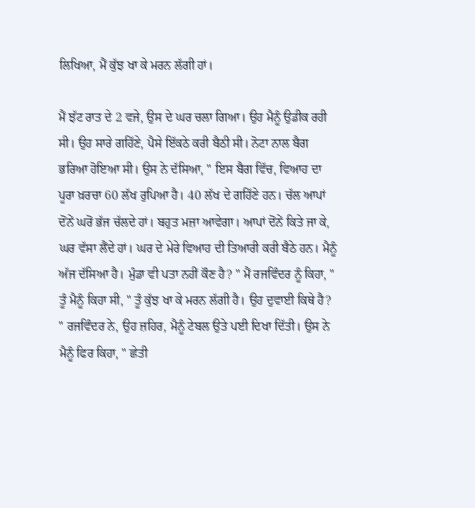ਲਿਖਿਆ, ਮੈਂ ਕੁੱਝ ਖਾ ਕੇ ਮਰਨ ਲੱਗੀ ਹਾਂ।

ਮੈਂ ਝੱਟ ਰਾਤ ਦੇ 2 ਵਜੇ, ਉਸ ਦੇ ਘਰ ਚਲਾ ਗਿਆ। ਉਹ ਮੈਨੂੰ ਉਡੀਕ ਰਹੀ ਸੀ। ਉਹ ਸਾਰੇ ਗਹਿੱਣੇ, ਪੈਸੇ ਇੱਕਠੇ ਕਰੀ ਬੈਠੀ ਸੀ। ਨੋਟਾ ਨਾਲ ਬੈਗ ਭਰਿਆ ਹੋਇਆ ਸੀ। ਉਸ ਨੇ ਦੱਸਿਆ, " ਇਸ ਬੈਗ ਵਿੱਚ, ਵਿਆਹ ਦਾ ਪੂਰਾ ਖ਼ਰਚਾ 60 ਲੱਖ ਰੁਪਿਆ ਹੈ। 40 ਲੱਖ ਦੇ ਗਹਿੱਣੇ ਹਨ। ਚੱਲ ਆਪਾਂ ਦੋਂਨੇਂ ਘਰੋਂ ਭੱਜ ਚੱਲਦੇ ਹਾਂ। ਬਹੁਤ ਮਜ਼ਾ ਆਵੇਗਾ। ਆਪਾਂ ਦੋਂਨੇਂ ਕਿਤੇ ਜਾ ਕੇ, ਘਰ ਵੱਸਾ ਲੈਂਦੇ ਹਾਂ। ਘਰ ਦੇ ਮੇਰੇ ਵਿਆਹ ਦੀ ਤਿਆਰੀ ਕਰੀ ਬੈਠੇ ਹਨ। ਮੈਨੂੰ ਅੱਜ ਦੱਸਿਆ ਹੈ। ਮੁੰਡਾ ਵੀ ਪਤਾ ਨਹੀਂ ਕੌਣ ਹੈ? " ਮੈਂ ਰਜਵਿੰਦਰ ਨੂੰ ਕਿਹਾ, " ਤੂੰ ਮੈਨੂੰ ਕਿਹਾ ਸੀ, " ਤੂੰ ਕੁੱਝ ਖਾ ਕੇ ਮਰਨ ਲੱਗੀ ਹੈ। ਉਹ ਦੁਵਾਈ ਕਿਥੇ ਹੈ? " ਰਜਵਿੰਦਰ ਨੇ, ਉਹ ਜ਼ਹਿਰ, ਮੈਨੂੰ ਟੇਬਲ ਉਤੇ ਪਈ ਦਿਖਾ ਦਿੱਤੀ। ਉਸ ਨੇ ਮੈਨੂੰ ਫਿਰ ਕਿਹਾ, " ਛੇਤੀ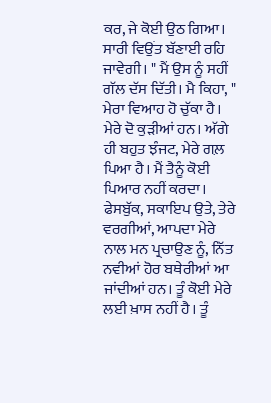ਕਰ, ਜੇ ਕੋਈ ਉਠ ਗਿਆ। ਸਾਰੀ ਵਿਉਂਤ ਬੱਣਾਈ ਰਹਿ ਜਾਵੇਗੀ। " ਮੈਂ ਉਸ ਨੂੰ ਸਹੀਂ ਗੱਲ ਦੱਸ ਦਿੱਤੀ। ਮੈ ਕਿਹਾ, " ਮੇਰਾ ਵਿਆਹ ਹੋ ਚੁੱਕਾ ਹੈ। ਮੇਰੇ ਦੋ ਕੁੜੀਆਂ ਹਨ। ਅੱਗੇ ਹੀ ਬਹੁਤ ਝੰਜਟ, ਮੇਰੇ ਗਲ਼ ਪਿਆ ਹੈ। ਮੈਂ ਤੈਨੂੰ ਕੋਈ ਪਿਆਰ ਨਹੀਂ ਕਰਦਾ। ਫੇਸਬੁੱਕ, ਸਕਾਇਪ ਉਤੇ, ਤੇਰੇ ਵਰਗੀਆਂ, ਆਪਦਾ ਮੇਰੇ ਨਾਲ ਮਨ ਪ੍ਰਚਾਉਣ ਨੂੰ, ਨਿੱਤ ਨਵੀਆਂ ਹੋਰ ਬਥੇਰੀਆਂ ਆ ਜਾਂਦੀਆਂ ਹਨ। ਤੂੰ ਕੋਈ ਮੇਰੇ ਲਈ ਖ਼ਾਸ ਨਹੀਂ ਹੈ। ਤੂੰ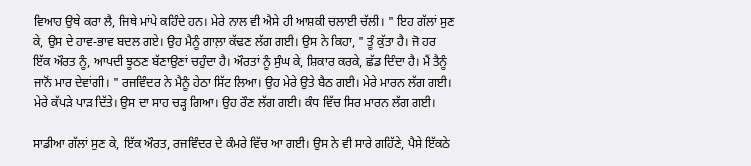ਵਿਆਹ ਉਥੇ ਕਰਾ ਲੈ, ਜਿਥੇ ਮਾਂਪੇ ਕਹਿੰਦੇ ਹਨ। ਮੇਰੇ ਨਾਲ ਵੀ ਐਸੇ ਹੀ ਆਸ਼ਕੀ ਚਲਾਈ ਚੱਲੀ। " ਇਹ ਗੱਲਾਂ ਸੁਣ ਕੇ, ਉਸ ਦੇ ਹਾਵ-ਭਾਵ ਬਦਲ ਗਏ। ਉਹ ਮੈਨੂੰ ਗਾਲ਼ਾ ਕੱਢਣ ਲੱਗ ਗਈ। ਉਸ ਨੇ ਕਿਹਾ, " ਤੂੰ ਕੁੱਤਾ ਹੈ। ਜੋ ਹਰ ਇੱਕ ਔਰਤ ਨੂੰ, ਆਪਦੀ ਝੂਠਣ ਬੱਣਾਉਣਾਂ ਚਹੁੰਦਾ ਹੈ। ਔਰਤਾਂ ਨੂੰ ਸੁੰਘ ਕੇ, ਸ਼ਿਕਾਰ ਕਰਕੇ, ਛੱਡ ਦਿੰਦਾ ਹੈ। ਮੈਂ ਤੈਨੂੰ ਜਾਨੋਂ ਮਾਰ ਦੇਵਾਂਗੀ। " ਰਜਵਿੰਦਰ ਨੇ ਮੈਨੂੰ ਹੇਠਾ ਸਿੱਟ ਲਿਆ। ਉਹ ਮੇਰੇ ਉਤੇ ਬੈਠ ਗਈ। ਮੇਰੇ ਮਾਰਨ ਲੱਗ ਗਈ। ਮੇਰੇ ਕੱਪੜੇ ਪਾੜ ਦਿੱਤੇ। ਉਸ ਦਾ ਸਾਹ ਚੜ੍ਹ ਗਿਆ। ਉਹ ਰੌਣ ਲੱਗ ਗਈ। ਕੰਧ ਵਿੱਚ ਸਿਰ ਮਾਰਨ ਲੱਗ ਗਈ।

ਸਾਡੀਆ ਗੱਲਾਂ ਸੁਣ ਕੇ, ਇੱਕ ਔਰਤ, ਰਜਵਿੰਦਰ ਦੇ ਕੰਮਰੇ ਵਿੱਚ ਆ ਗਈ। ਉਸ ਨੇ ਵੀ ਸਾਰੇ ਗਹਿੱਣੇ, ਪੈਸੇ ਇੱਕਠੇ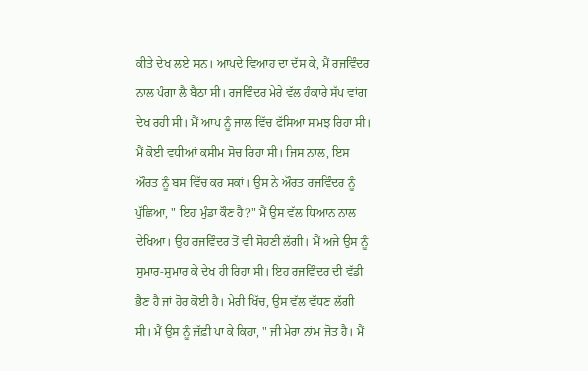ਕੀਤੇ ਦੇਖ ਲਏ ਸਨ। ਆਪਦੇ ਵਿਆਹ ਦਾ ਦੱਸ ਕੇ, ਮੈਂ ਰਜਵਿੰਦਰ ਨਾਲ ਪੰਗਾ ਲੈ ਬੈਠਾ ਸੀ। ਰਜਵਿੰਦਰ ਮੇਰੇ ਵੱਲ ਹੰਕਾਰੇ ਸੱਪ ਵਾਂਗ ਦੇਖ ਰਹੀ ਸੀ। ਮੈਂ ਆਪ ਨੂੰ ਜਾਲ ਵਿੱਚ ਫੱਸਿਆ ਸਮਝ ਰਿਹਾ ਸੀ। ਮੈਂ ਕੋਈ ਵਧੀਆਂ ਕਸੀਮ ਸੋਚ ਰਿਹਾ ਸੀ। ਜਿਸ ਨਾਲ, ਇਸ ਔਰਤ ਨੂੰ ਬਸ ਵਿੱਚ ਕਰ ਸਕਾਂ। ਉਸ ਨੇ ਔਰਤ ਰਜਵਿੰਦਰ ਨੂੰ ਪੁੱਛਿਆ, " ਇਹ ਮੁੰਡਾ ਕੌਣ ਹੈ?" ਮੈਂ ਉਸ ਵੱਲ ਧਿਆਨ ਨਾਲ ਦੇਖਿਆ। ਉਹ ਰਜਵਿੰਦਰ ਤੋਂ ਵੀ ਸੋਹਣੀ ਲੱਗੀ। ਮੈਂ ਅਜੇ ਉਸ ਨੂੰ ਸੁਮਾਰ-ਸੁਮਾਰ ਕੇ ਦੇਖ ਹੀ ਰਿਹਾ ਸੀ। ਇਹ ਰਜਵਿੰਦਰ ਦੀ ਵੱਡੀ ਭੈਣ ਹੈ ਜਾਂ ਹੋਰ ਕੋਈ ਹੈ। ਮੇਰੀ ਖਿੱਚ, ਉਸ ਵੱਲ ਵੱਧਣ ਲੱਗੀ ਸੀ। ਮੈਂ ਉਸ ਨੂੰ ਜੱਫ਼ੀ ਪਾ ਕੇ ਕਿਹਾ, " ਜੀ ਮੇਰਾ ਨਾਂਮ ਜੋਤ ਹੈ। ਮੈਂ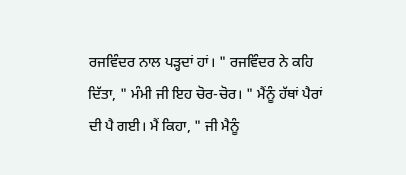ਰਜਵਿੰਦਰ ਨਾਲ ਪੜ੍ਹਦਾਂ ਹਾਂ। " ਰਜਵਿੰਦਰ ਨੇ ਕਹਿ ਦਿੱਤਾ, " ਮੰਮੀ ਜੀ ਇਹ ਚੋਰ-ਚੋਰ। " ਮੈਂਨੂੰ ਹੱਥਾਂ ਪੈਰਾਂ ਦੀ ਪੈ ਗਈ। ਮੈਂ ਕਿਹਾ, " ਜੀ ਮੈਨੂੰ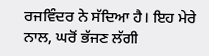ਰਜਵਿੰਦਰ ਨੇ ਸੱਦਿਆ ਹੈ। ਇਹ ਮੇਰੇ ਨਾਲ, ਘਰੋਂ ਭੱਜਣ ਲੱਗੀ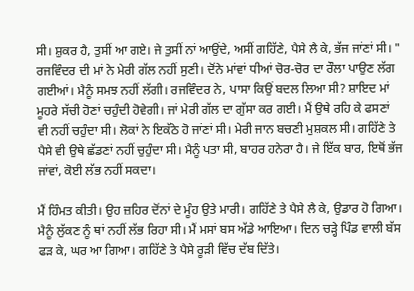ਸੀ। ਸ਼ੁਕਰ ਹੈ, ਤੁਸੀਂ ਆ ਗਏ। ਜੇ ਤੁਸੀਂ ਨਾਂ ਆਉਂਦੇ, ਅਸੀਂ ਗਹਿੱਣੇ, ਪੈਸੇ ਲੈ ਕੇ, ਭੱਜ ਜਾਂਣਾਂ ਸੀ। " ਰਜਵਿੰਦਰ ਦੀ ਮਾਂ ਨੇ ਮੇਰੀ ਗੱਲ ਨਹੀਂ ਸੁਣੀ। ਦੋਂਨੇ ਮਾਂਵਾਂ ਧੀਆਂ ਚੋਰ-ਚੋਰ ਦਾ ਰੌਲਾ ਪਾਉਣ ਲੱਗ ਗਈਆਂ। ਮੈਨੂੰ ਸਮਝ ਨਹੀਂ ਲੱਗੀ। ਰਜਵਿੰਦਰ ਨੇ, ਪਾਸਾ ਕਿਉਂ ਬਦਲ ਲਿਆ ਸੀ? ਸ਼ਾਇਦ ਮਾਂ ਮੂਹਰੇ ਸੱਚੀ ਹੋਣਾਂ ਚਹੁੰਦੀ ਹੋਵੇਗੀ। ਜਾਂ ਮੇਰੀ ਗੱਲ ਦਾ ਗੁੱਸਾ ਕਰ ਗਈ। ਮੈਂ ਉਥੇ ਰਹਿ ਕੇ ਫਸਣਾਂ ਵੀ ਨਹੀਂ ਚਹੁੰਦਾ ਸੀ। ਲੋਕਾਂ ਨੇ ਇਕੱਠੇ ਹੋ ਜਾਂਣਾਂ ਸੀ। ਮੇਰੀ ਜਾਨ ਬਚਣੀ ਮੁਸ਼ਕਲ ਸੀ। ਗਹਿੱਣੇ ਤੇ ਪੈਸੇ ਵੀ ਉਥੇ ਛੱਡਣਾਂ ਨਹੀਂ ਚੁਹੁੰਦਾ ਸੀ। ਮੈਨੂੰ ਪਤਾ ਸੀ, ਬਾਹਰ ਹਨੇਰਾ ਹੈ। ਜੇ ਇੱਕ ਬਾਰ, ਇਥੋਂ ਭੱਜ ਜਾਂਵਾਂ, ਕੋਈ ਲੱਭ ਨਹੀਂ ਸਕਦਾ।

ਮੈਂ ਹਿੰਮਤ ਕੀਤੀ। ਉਹ ਜ਼ਹਿਰ ਦੋਂਨਾਂ ਦੇ ਮੂੰਹ ਉਤੇ ਮਾਰੀ। ਗਹਿੱਣੇ ਤੇ ਪੈਸੇ ਲੈ ਕੇ, ਉਡਾਰ ਹੋ ਗਿਆ। ਮੈਨੂੰ ਲੁੱਕਣ ਨੂੰ ਥਾਂ ਨਹੀਂ ਲੱਭ ਰਿਹਾ ਸੀ। ਮੈਂ ਮਸਾਂ ਬਸ ਅੱਡੇ ਆਇਆ। ਦਿਨ ਚੜ੍ਹੇ ਪਿੰਡ ਵਾਲੀ ਬੱਸ ਫੜ ਕੇ, ਘਰ ਆ ਗਿਆ। ਗਹਿੱਣੇ ਤੇ ਪੈਸੇ ਰੂੜੀ ਵਿੱਚ ਦੱਬ ਦਿੱਤੇ।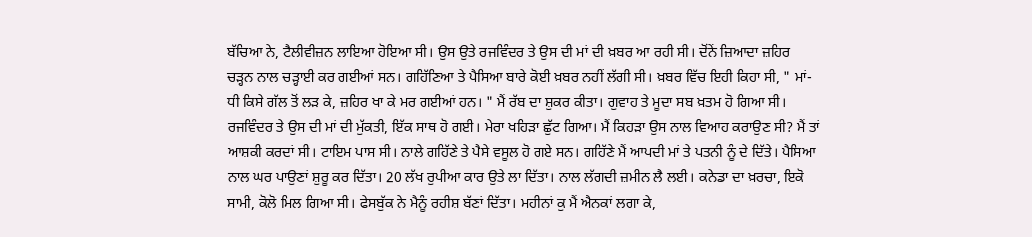ਬੱਚਿਆ ਨੇ, ਟੈਲੀਵੀਜ਼ਨ ਲਾਇਆ ਹੋਇਆ ਸੀ। ਉਸ ਉਤੇ ਰਜਵਿੰਦਰ ਤੇ ਉਸ ਦੀ ਮਾਂ ਦੀ ਖ਼ਬਰ ਆ ਰਹੀ ਸੀ। ਦੋਂਨੇਂ ਜ਼ਿਆਦਾ ਜ਼ਹਿਰ ਚੜ੍ਹਨ ਨਾਲ ਚੜ੍ਹਾਈ ਕਰ ਗਈਆਂ ਸਨ। ਗਹਿੱਣਿਆ ਤੇ ਪੈਸਿਆ ਬਾਰੇ ਕੋਈ ਖ਼ਬਰ ਨਹੀਂ ਲੱਗੀ ਸੀ। ਖ਼ਬਰ ਵਿੱਚ ਇਹੀ ਕਿਹਾ ਸੀ, " ਮਾਂ-ਧੀ ਕਿਸੇ ਗੱਲ ਤੋਂ ਲੜ ਕੇ, ਜ਼ਹਿਰ ਖਾ ਕੇ ਮਰ ਗਈਆਂ ਹਨ। " ਮੈਂ ਰੱਬ ਦਾ ਸ਼ੁਕਰ ਕੀਤਾ। ਗੁਵਾਹ ਤੇ ਮੂਦਾ ਸਬ ਖ਼ਤਮ ਹੋ ਗਿਆ ਸੀ। ਰਜਵਿੰਦਰ ਤੇ ਉਸ ਦੀ ਮਾਂ ਦੀ ਮੁੱਕਤੀ, ਇੱਕ ਸਾਥ ਹੋ ਗਈ। ਮੇਰਾ ਖਹਿੜਾ ਛੁੱਟ ਗਿਆ। ਮੈਂ ਕਿਹੜਾ ਉਸ ਨਾਲ ਵਿਆਹ ਕਰਾਉਣ ਸੀ? ਮੈਂ ਤਾਂ ਆਸ਼ਕੀ ਕਰਦਾਂ ਸੀ। ਟਾਇਮ ਪਾਸ ਸੀ। ਨਾਲੇ ਗਹਿੱਣੇ ਤੇ ਪੈਸੇ ਵਸੂਲ ਹੋ ਗਏ ਸਨ। ਗਹਿੱਣੇ ਮੈਂ ਆਪਦੀ ਮਾਂ ਤੇ ਪਤਨੀ ਨੂੰ ਦੇ ਦਿੱਤੇ। ਪੈਸਿਆ ਨਾਲ ਘਰ ਪਾਉਣਾਂ ਸ਼ੁਰੂ ਕਰ ਦਿੱਤਾ। 20 ਲੱਖ ਰੁਪੀਆ ਕਾਰ ਉਤੇ ਲਾ ਦਿੱਤਾ। ਨਾਲ ਲੱਗਦੀ ਜ਼ਮੀਨ ਲੈ ਲਈ। ਕਨੇਡਾ ਦਾ ਖ਼ਰਚਾ, ਇਕੋ ਸਾਮੀ, ਕੋਲੋ ਮਿਲ ਗਿਆ ਸੀ। ਫੇਸਬੁੱਕ ਨੇ ਮੈਨੂੰ ਰਹੀਸ਼ ਬੱਣਾਂ ਦਿੱਤਾ। ਮਹੀਨਾਂ ਕੁ ਮੈਂ ਐਨਕਾਂ ਲਗਾ ਕੇ,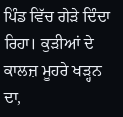ਪਿੰਡ ਵਿੱਚ ਗੇੜੇ ਦਿੰਦਾ ਰਿਹਾ। ਕੁੜੀਆਂ ਦੇ ਕਾਲਜ਼ ਮੂਹਰੇ ਖੜ੍ਹਨ ਦਾ,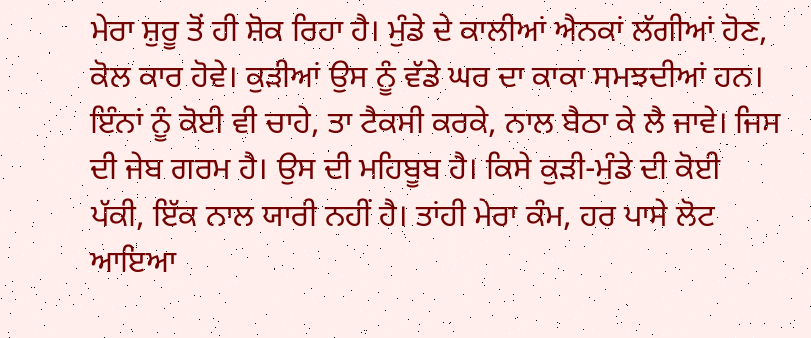ਮੇਰਾ ਸ਼ੁਰੂ ਤੋਂ ਹੀ ਸ਼ੋਕ ਰਿਹਾ ਹੈ। ਮੁੰਡੇ ਦੇ ਕਾਲੀਆਂ ਐਨਕਾਂ ਲੱਗੀਆਂ ਹੋਣ, ਕੋਲ ਕਾਰ ਹੋਵੇ। ਕੁੜੀਆਂ ਉਸ ਨੂੰ ਵੱਡੇ ਘਰ ਦਾ ਕਾਕਾ ਸਮਝਦੀਆਂ ਹਨ। ਇੰਨਾਂ ਨੂੰ ਕੋਈ ਵੀ ਚਾਹੇ, ਤਾ ਟੈਕਸੀ ਕਰਕੇ, ਨਾਲ ਬੈਠਾ ਕੇ ਲੈ ਜਾਵੇ। ਜਿਸ ਦੀ ਜੇਬ ਗਰਮ ਹੈ। ਉਸ ਦੀ ਮਹਿਬੂਬ ਹੈ। ਕਿਸੇ ਕੁੜੀ-ਮੁੰਡੇ ਦੀ ਕੋਈ ਪੱਕੀ, ਇੱਕ ਨਾਲ ਯਾਰੀ ਨਹੀਂ ਹੈ। ਤਾਂਹੀ ਮੇਰਾ ਕੰਮ, ਹਰ ਪਾਸੇ ਲੋਟ ਆਇਆ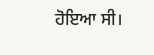ਹੋਇਆ ਸੀ।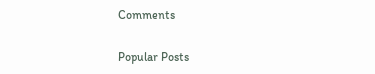Comments

Popular Posts